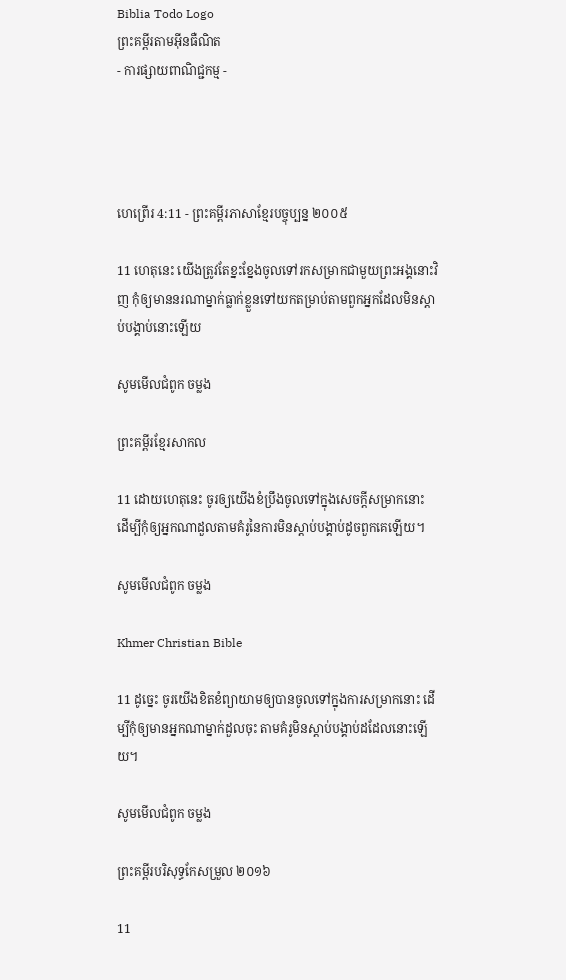Biblia Todo Logo
ព្រះគម្ពីរតាមអ៊ីនធឺណិត
- ការផ្សាយពាណិជ្ជកម្ម -




ហេព្រើរ 4:11 - ព្រះគម្ពីរភាសាខ្មែរបច្ចុប្បន្ន ២០០៥

11 ហេតុនេះ យើងត្រូវតែខ្នះ‌ខ្នែងចូលទៅរកសម្រាកជាមួយព្រះអង្គនោះវិញ កុំឲ្យមាននរណាម្នាក់ធ្លាក់ខ្លួនទៅយកតម្រាប់តាមពួកអ្នកដែលមិនស្ដាប់បង្គាប់នោះឡើយ

សូមមើលជំពូក ចម្លង

ព្រះគម្ពីរខ្មែរសាកល

11 ដោយហេតុនេះ ចូរឲ្យយើងខំប្រឹងចូលទៅក្នុងសេចក្ដីសម្រាកនោះ ដើម្បីកុំឲ្យអ្នកណាដួលតាមគំរូនៃការមិនស្ដាប់បង្គាប់ដូចពួកគេឡើយ។

សូមមើលជំពូក ចម្លង

Khmer Christian Bible

11 ដូច្នេះ ចូរយើងខិតខំព្យាយាមឲ្យបានចូលទៅក្នុងការសម្រាកនោះ ដើម្បីកុំឲ្យមានអ្នកណាម្នាក់ដួលចុះ តាមគំរូមិនស្ដាប់បង្គាប់ដដែលនោះឡើយ។

សូមមើលជំពូក ចម្លង

ព្រះគម្ពីរបរិសុទ្ធកែសម្រួល ២០១៦

11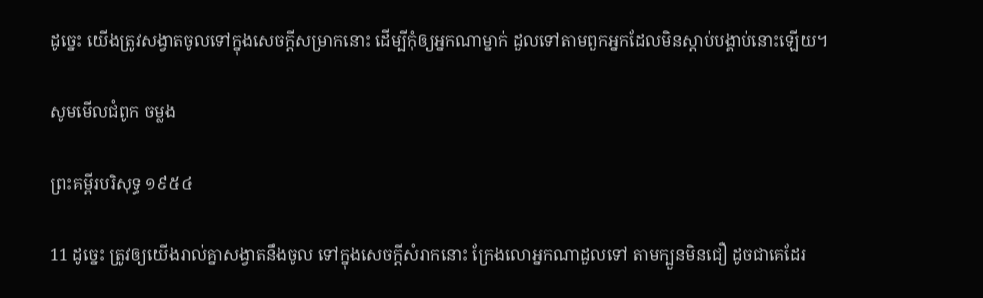ដូច្នេះ យើងត្រូវសង្វាតចូលទៅក្នុងសេចក្ដីសម្រាកនោះ ដើម្បីកុំឲ្យអ្នកណាម្នាក់ ដួលទៅតាមពួកអ្នកដែលមិនស្ដាប់បង្គាប់នោះឡើយ។

សូមមើលជំពូក ចម្លង

ព្រះគម្ពីរបរិសុទ្ធ ១៩៥៤

11 ដូច្នេះ ត្រូវឲ្យយើងរាល់គ្នាសង្វាតនឹងចូល ទៅក្នុងសេចក្ដីសំរាកនោះ ក្រែងលោអ្នកណាដួលទៅ តាមក្បួនមិនជឿ ដូចជាគេដែរ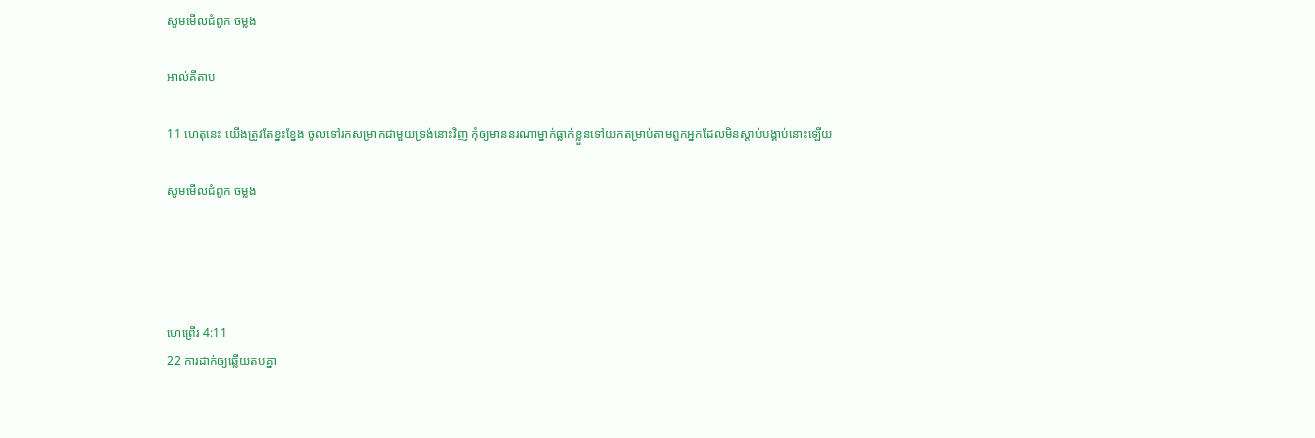សូមមើលជំពូក ចម្លង

អាល់គីតាប

11 ហេតុនេះ យើងត្រូវតែខ្នះ‌ខ្នែង ចូលទៅរកសម្រាកជាមួយទ្រង់នោះវិញ កុំឲ្យមាននរណាម្នាក់ធ្លាក់ខ្លួនទៅយកតម្រាប់តាមពួកអ្នកដែលមិនស្ដាប់បង្គាប់នោះឡើយ

សូមមើលជំពូក ចម្លង




ហេព្រើរ 4:11
22 ការដាក់ឲ្យឆ្លើយតបគ្នា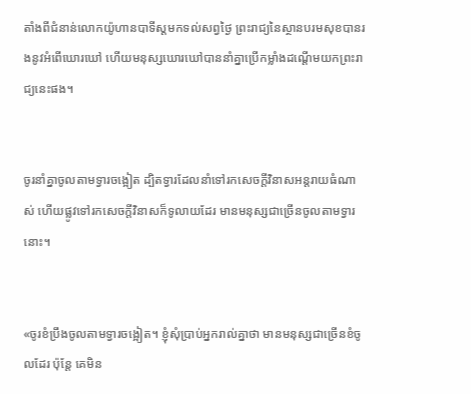តាំងពីជំនាន់លោកយ៉ូហាន‌បាទីស្ដមកទល់សព្វថ្ងៃ ព្រះ‌រាជ្យនៃស្ថានបរម‌សុខបានរងនូវអំពើឃោរ‌ឃៅ ហើយមនុស្សឃោរ‌ឃៅបាននាំគ្នាប្រើកម្លាំងដណ្ដើមយកព្រះ‌រាជ្យនេះផង។


ចូរនាំគ្នាចូលតាមទ្វារចង្អៀត ដ្បិតទ្វារដែលនាំទៅរកសេចក្ដីវិនាសអន្តរាយធំណាស់ ហើយផ្លូវទៅរកសេចក្ដីវិនាសក៏ទូលាយដែរ មានមនុស្សជាច្រើនចូលតាមទ្វារនោះ។


«ចូរខំប្រឹងចូលតាមទ្វារចង្អៀត។ ខ្ញុំសុំប្រាប់អ្នករាល់គ្នាថា មានមនុស្សជាច្រើនខំចូលដែរ ប៉ុន្តែ គេមិន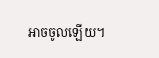អាចចូលឡើយ។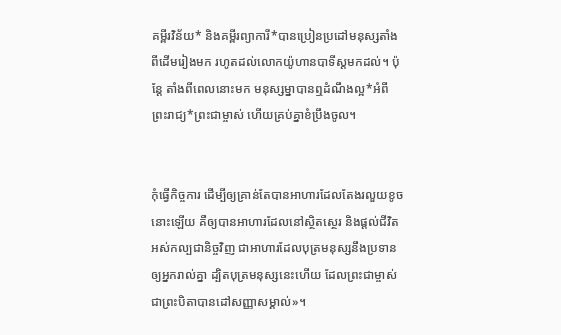គម្ពីរ‌វិន័យ* និងគម្ពីរព្យាការី*បានប្រៀន‌ប្រដៅមនុស្សតាំងពីដើមរៀងមក រហូតដល់លោកយ៉ូហាន‌បាទីស្ដមកដល់។ ប៉ុន្តែ តាំងពីពេលនោះមក មនុស្ស‌ម្នាបានឮដំណឹង‌ល្អ*អំពីព្រះ‌រាជ្យ*ព្រះ‌ជាម្ចាស់ ហើយគ្រប់គ្នាខំប្រឹងចូល។


កុំធ្វើកិច្ចការ ដើម្បីឲ្យគ្រាន់តែបានអាហារដែលតែងរលួយខូចនោះឡើយ គឺឲ្យបានអាហារដែលនៅស្ថិត‌ស្ថេរ និងផ្ដល់ជីវិតអស់‌កល្បជានិច្ចវិញ ជាអាហារដែលបុត្រមនុស្សនឹងប្រទានឲ្យអ្នករាល់គ្នា ដ្បិតបុត្រមនុស្សនេះហើយ ដែលព្រះ‌ជាម្ចាស់ជាព្រះ‌បិតាបានដៅសញ្ញាសម្គាល់»។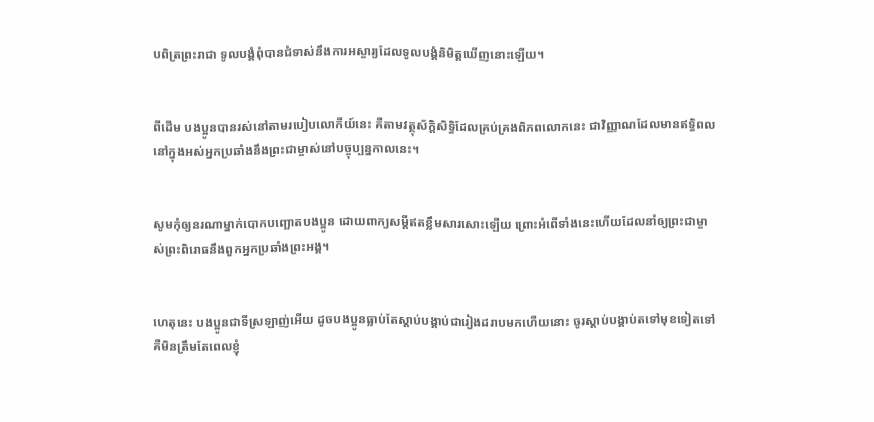បពិត្រព្រះ‌រាជា ទូលបង្គំពុំបានជំទាស់នឹងការអស្ចារ្យដែលទូលបង្គំនិមិត្តឃើញនោះឡើយ។


ពីដើម បងប្អូនបានរស់នៅតាមរបៀបលោកីយ៍នេះ គឺតាមវត្ថុស័ក្តិ‌សិទ្ធិដែលគ្រប់‌គ្រងពិភពលោកនេះ ជាវិញ្ញាណដែលមានឥទ្ធិ‌ពលនៅក្នុងអស់អ្នកប្រឆាំងនឹងព្រះ‌ជាម្ចាស់នៅបច្ចុប្បន្ន‌កាលនេះ។


សូមកុំឲ្យនរណាម្នាក់បោក‌បញ្ឆោតបងប្អូន ដោយពាក្យសម្ដីឥតខ្លឹម‌សារសោះឡើយ ព្រោះអំពើទាំងនេះហើយដែលនាំឲ្យព្រះ‌ជាម្ចាស់ព្រះ‌ពិរោធនឹងពួកអ្នកប្រឆាំងព្រះអង្គ។


ហេតុនេះ បងប្អូនជាទីស្រឡាញ់អើយ ដូចបងប្អូនធ្លាប់តែស្ដាប់បង្គាប់ជារៀងដរាបមកហើយនោះ ចូរស្ដាប់បង្គាប់តទៅមុខទៀតទៅ គឺមិនត្រឹមតែពេលខ្ញុំ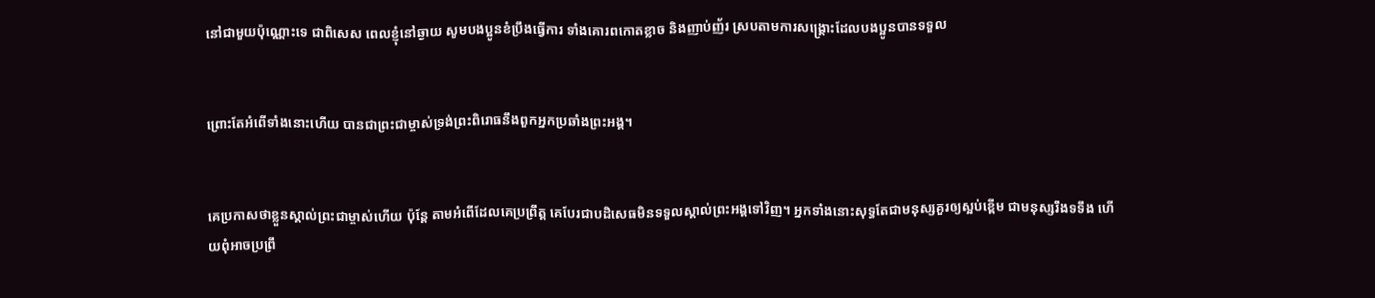នៅជាមួយប៉ុណ្ណោះទេ ជាពិសេស ពេលខ្ញុំនៅឆ្ងាយ សូមបងប្អូនខំប្រឹងធ្វើការ ទាំងគោរពកោតខ្លាច និងញាប់‌ញ័រ ស្របតាមការសង្គ្រោះដែលបងប្អូនបានទទួល


ព្រោះតែអំពើទាំងនោះហើយ បានជាព្រះ‌ជា‌ម្ចាស់ទ្រង់ព្រះ‌ពិរោធនឹងពួកអ្នកប្រឆាំងព្រះអង្គ។


គេប្រកាសថាខ្លួនស្គាល់ព្រះ‌ជាម្ចាស់ហើយ ប៉ុន្តែ តាមអំពើដែលគេប្រព្រឹត្ត គេបែរជាបដិសេធមិនទទួលស្គាល់ព្រះអង្គទៅវិញ។ អ្នកទាំងនោះសុទ្ធតែជាមនុស្សគួរឲ្យស្អប់ខ្ពើម ជាមនុស្សរឹងទទឹង ហើយពុំអាចប្រព្រឹ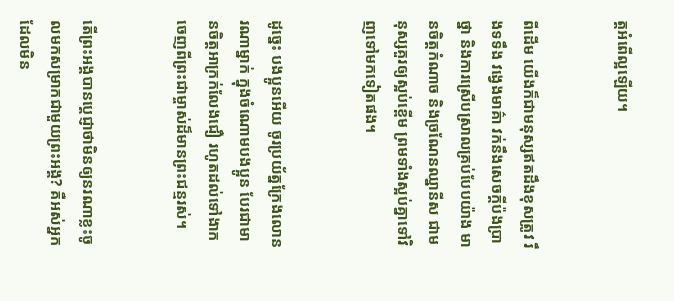ត្តអំពើល្អឡើយ។


ពីដើម យើងក៏ជាមនុស្សឥតដឹងខុសត្រូវ រឹងទទឹង វង្វេងមាគ៌ា វក់នឹងសេចក្ដីប៉ង‌ប្រាថ្នា និងការស្រើប‌ស្រាលគ្រប់បែបយ៉ាង មានចិត្តកំណាច និងច្រណែន‌ឈ្នានីស ជាមនុស្សគួរឲ្យស្អប់ខ្ពើម ព្រមទាំងស្អប់គ្នាទៅវិញទៅមកទៀតផង។


ដូច្នេះ បងប្អូនអើយ ចូរប្រយ័ត្នក្រែងលោនរណាម្នាក់ ក្នុងចំណោមបងប្អូន បែរជាមានចិត្តអាក្រក់លែងជឿ រហូតដល់ទៅងាកចេញពីព្រះ‌ជាម្ចាស់ដ៏មានព្រះ‌ជន្មរស់។


តើព្រះអង្គបានប្ដេជ្ញាថាមិនឲ្យនរណាខ្លះចូលមកសម្រាកជាមួយព្រះអង្គ? គឺអស់អ្នកដែលមិន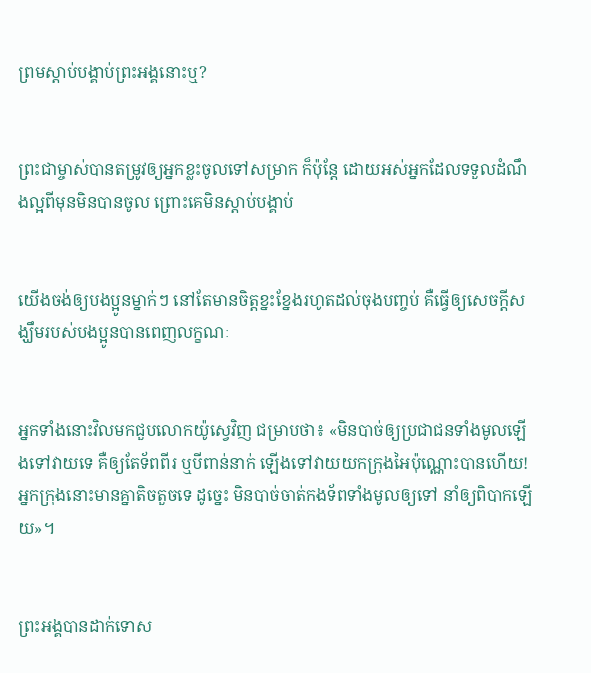ព្រមស្ដាប់បង្គាប់ព្រះអង្គនោះឬ?


ព្រះ‌ជាម្ចាស់បានតម្រូវឲ្យអ្នកខ្លះចូលទៅសម្រាក ក៏ប៉ុន្តែ ដោយអស់អ្នកដែលទទួលដំណឹង‌ល្អពីមុនមិនបានចូល ព្រោះគេមិនស្ដាប់បង្គាប់


យើងចង់ឲ្យបងប្អូនម្នាក់ៗ នៅតែមានចិត្តខ្នះ‌ខ្នែងរហូតដល់ចុងបញ្ចប់ គឺធ្វើឲ្យសេចក្ដីសង្ឃឹមរបស់បងប្អូនបានពេញលក្ខណៈ


អ្នកទាំងនោះវិលមកជួបលោកយ៉ូស្វេវិញ ជម្រាបថា៖ «មិនបាច់ឲ្យប្រជា‌ជនទាំងមូលឡើងទៅវាយទេ គឺឲ្យតែទ័ពពីរ ឬបីពាន់នាក់ ឡើងទៅវាយយកក្រុងអៃប៉ុណ្ណោះបានហើយ! អ្នកក្រុងនោះមានគ្នាតិច‌តួចទេ ដូច្នេះ មិនបាច់ចាត់កង‌ទ័ពទាំងមូលឲ្យទៅ នាំឲ្យពិបាកឡើយ»។


ព្រះអង្គបានដាក់ទោស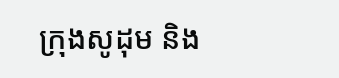ក្រុងសូដុម និង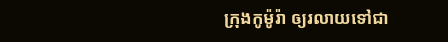ក្រុងកូម៉ូរ៉ា ឲ្យរលាយទៅជា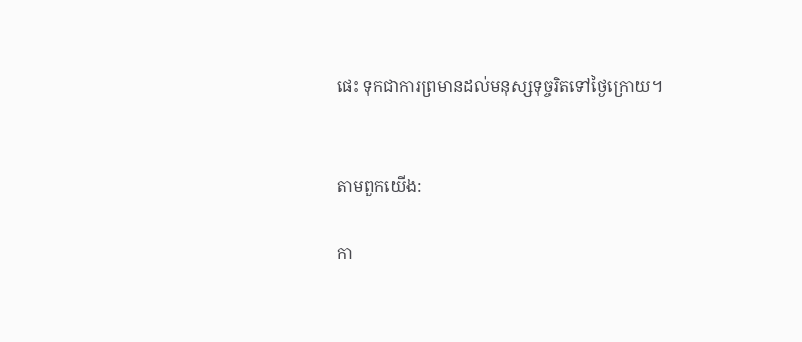ផេះ ទុកជាការព្រមានដល់មនុស្សទុច្ចរិតទៅថ្ងៃក្រោយ។


តាមពួកយើង:

កា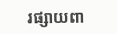រផ្សាយពា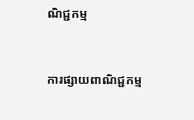ណិជ្ជកម្ម


ការផ្សាយពាណិជ្ជកម្ម